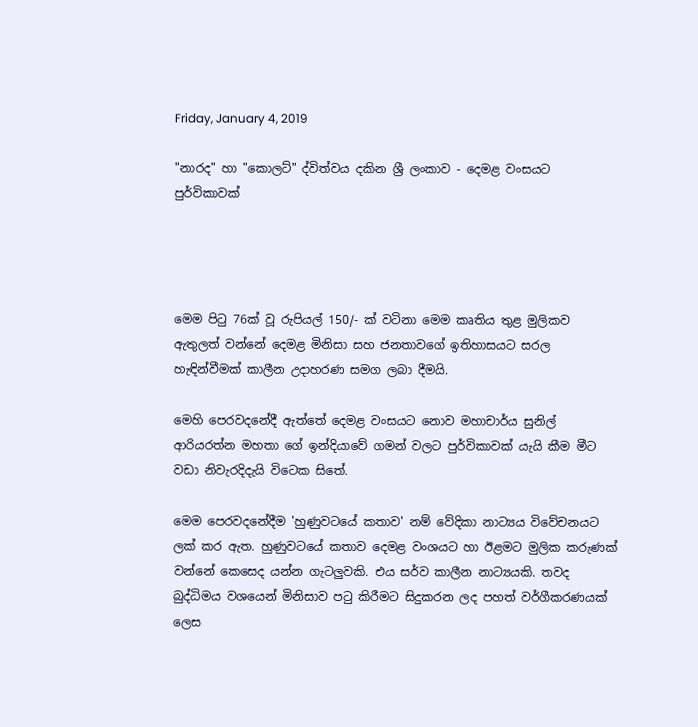Friday, January 4, 2019

"නාරද" හා "කොලට්" ද්විත්වය දකින ශ්‍රී ලංකාව - දෙමළ වංසයට පුර්විකාවක්




මෙම පිටු 76ක් වූ රුපියල් 150/- ක් වටිනා මෙම කෘතිය තුළ මුලිකව ඇතුලත් වන්නේ දෙමළ මිනිසා සහ ජනතාවගේ ඉතිහාසයට සරල හැඳින්වීමක් කාලීන උදාහරණ සමග ලබා දීමයි.

මෙහි පෙරවදනේදී ඇත්තේ දෙමළ වංසයට නොව මහාචාර්ය සුනිල් ආරියරත්න මහතා ගේ ඉන්දියාවේ ගමන් වලට පුර්විකාවක් යැයි කීම මීට වඩා නිවැරදිදැයි විටෙක සිතේ.

මෙම පෙරවදනේදීම 'හුණුවටයේ කතාව' නම් වේදිකා නාට්‍යය විවේචනයට ලක් කර ඇත. හුණුවටයේ කතාව දෙමළ වංශයට හා ඊළමට මුලික කරුණක් වන්නේ කෙසෙද යන්න ගැටලුවකි. එය සර්ව කාලීන නාට්‍යයකි. තවද බුද්ධිමය වශයෙන් මිනිසාව පටු කිරීමට සිදුකරන ලද පහත් වර්ගීකරණයක් ලෙස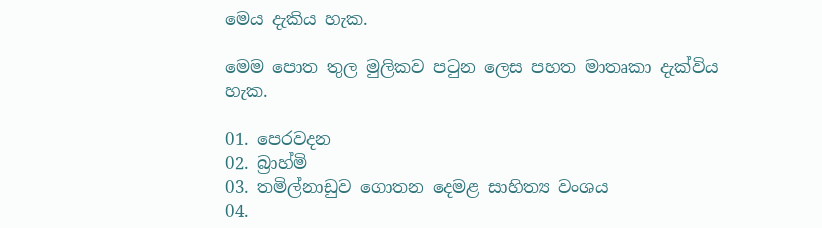මෙය දැකිය හැක.

මෙම පොත තුල මුලිකව පටුන ලෙස පහත මාතෘකා දැක්විය හැක.

01. පෙරවදන
02. බ්‍රාහ්මි
03. තමිල්නාඩුව ගොතන දෙමළ සාහිත්‍ය වංශය
04.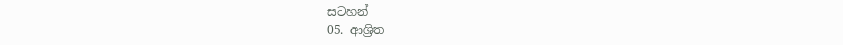සටහන්
05. ආශ්‍රිත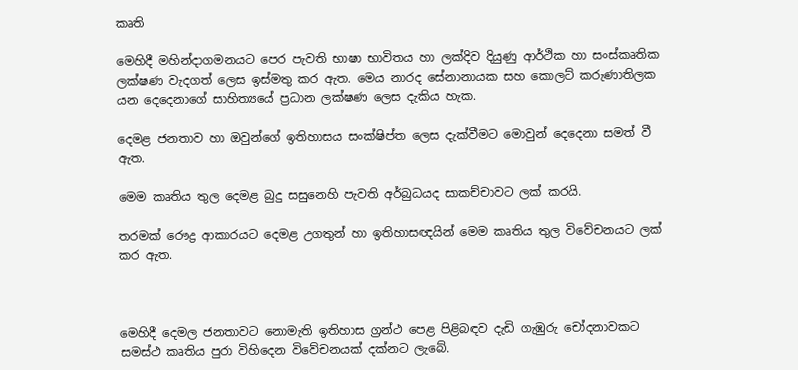කෘති

මෙහිදී මහින්දාගමනයට පෙර පැවති භාෂා භාවිතය හා ලක්දිව දියුණු ආර්ථික හා සංස්කෘතික ලක්ෂණ වැදගත් ලෙස ඉස්මතු කර ඇත. මෙය නාරද සේනානායක සහ කොලට් කරුණාතිලක යන දෙදෙනාගේ සාහිත්‍යයේ ප්‍රධාන ලක්ෂණ ලෙස දැකිය හැක.

දෙමළ ජනතාව හා ඔවුන්ගේ ඉතිහාසය සංක්ෂිප්ත ලෙස දැක්වීමට මොවුන් දෙදෙනා සමත් වී ඇත.

මෙම කෘතිය තුල දෙමළ බුදු සසුනෙහි පැවති අර්බුධයද සාකච්චාවට ලක් කරයි.

තරමක් රෞද්‍ර ආකාරයට දෙමළ උගතුන් හා ඉතිහාසඥයින් මෙම කෘතිය තුල විවේචනයට ලක් කර ඇත.



මෙහිදී දෙමල ජනතාවට නොමැති ඉතිහාස ග්‍රන්ථ පෙළ පිළිබඳව දැඩි ගැඹුරු චෝදනාවකට සමස්ථ කෘතිය පුරා විහිදෙන විවේචනයක් දක්නට ලැබේ.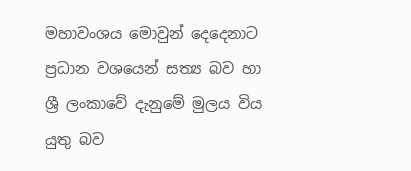මහාවංශය මොවුන් දෙදෙනාට ප්‍රධාන වශයෙන් සත්‍ය බව හා ශ්‍රී ලංකාවේ දැනුමේ මුලය විය යුතු බව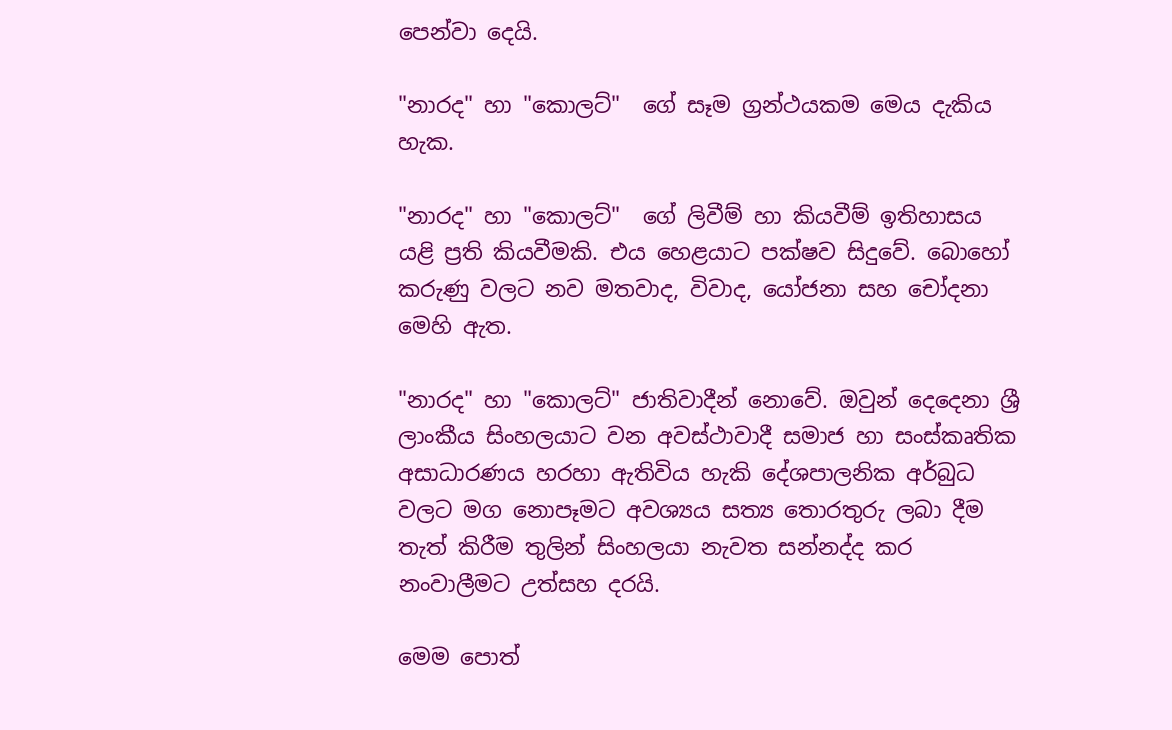පෙන්වා දෙයි.

"නාරද" හා "කොලට්"  ගේ සෑම ග්‍රන්ථයකම මෙය දැකිය හැක.

"නාරද" හා "කොලට්"  ගේ ලිවීම් හා කියවීම් ඉතිහාසය යළි ප්‍රති කියවීමකි. එය හෙළයාට පක්ෂව සිදුවේ. බොහෝ කරුණු වලට නව මතවාද, විවාද, යෝජනා සහ චෝදනා මෙහි ඇත.

"නාරද" හා "කොලට්" ජාතිවාදීන් නොවේ. ඔවුන් දෙදෙනා ශ්‍රී ලාංකීය සිංහලයාට වන අවස්ථාවාදී සමාජ හා සංස්කෘතික අසාධාරණය හරහා ඇතිවිය හැකි දේශපාලනික අර්බුධ වලට මග නොපෑමට අවශ්‍යය සත්‍ය තොරතුරු ලබා දීම තැත් කිරීම තුලින් සිංහලයා නැවත සන්නද්ද කර නංවාලීමට උත්සහ දරයි.

මෙම පොත්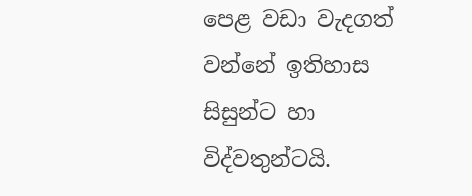පෙළ වඩා වැදගත් වන්නේ ඉතිහාස සිසුන්ට හා විද්වතුන්ටයි.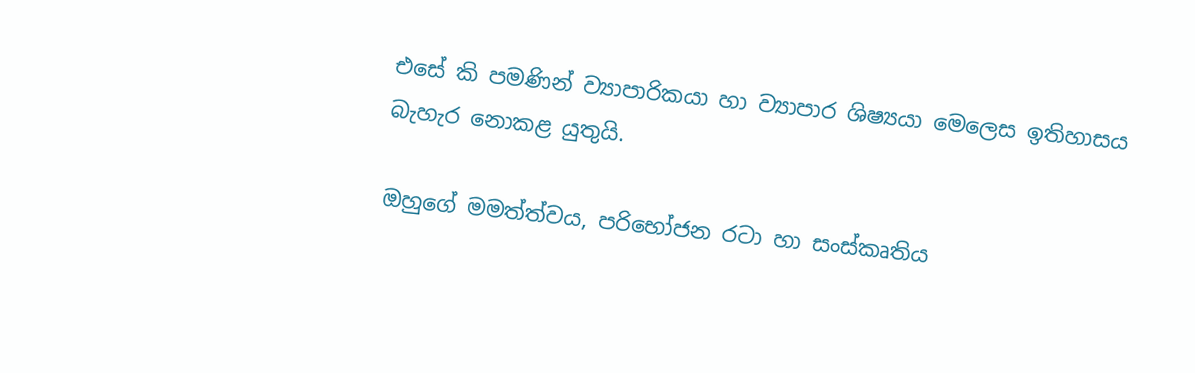එසේ කි පමණින් ව්‍යාපාරිකයා හා ව්‍යාපාර ශිෂ්‍යයා මෙලෙස ඉතිහාසය බැහැර නොකළ යුතුයි.

ඔහුගේ මමත්ත්වය, පරිභෝජන රටා හා සංස්කෘතිය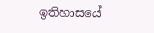ඉතිහාසයේ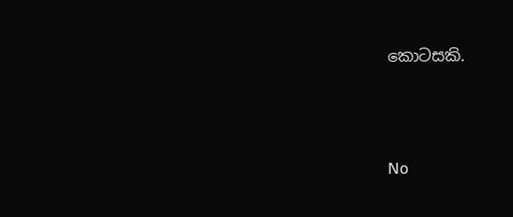කොටසකි.




No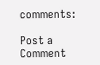comments:

Post a Comment